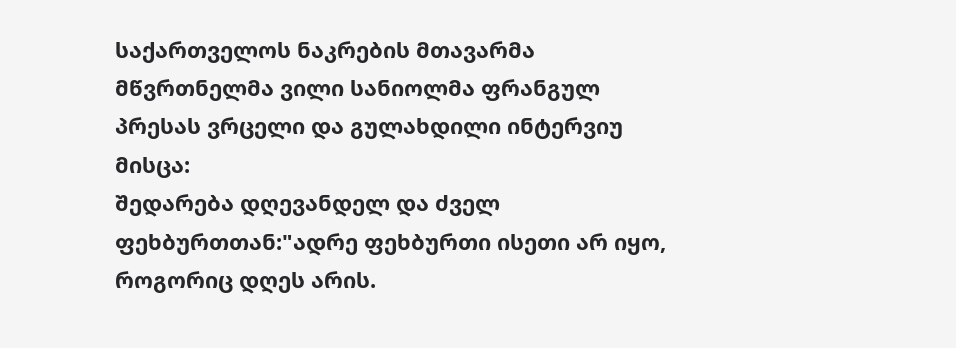საქართველოს ნაკრების მთავარმა მწვრთნელმა ვილი სანიოლმა ფრანგულ პრესას ვრცელი და გულახდილი ინტერვიუ მისცა:
შედარება დღევანდელ და ძველ ფეხბურთთან:"ადრე ფეხბურთი ისეთი არ იყო, როგორიც დღეს არის.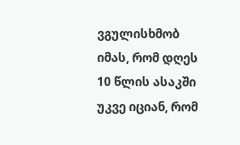ვგულისხმობ იმას, რომ დღეს 10 წლის ასაკში უკვე იციან, რომ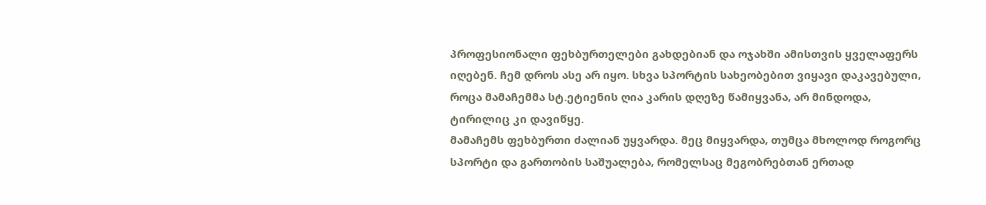პროფესიონალი ფეხბურთელები გახდებიან და ოჯახში ამისთვის ყველაფერს იღებენ. ჩემ დროს ასე არ იყო. სხვა სპორტის სახეობებით ვიყავი დაკავებული, როცა მამაჩემმა სტ.ეტიენის ღია კარის დღეზე წამიყვანა, არ მინდოდა, ტირილიც კი დავიწყე.
მამაჩემს ფეხბურთი ძალიან უყვარდა. მეც მიყვარდა, თუმცა მხოლოდ როგორც სპორტი და გართობის საშუალება, რომელსაც მეგობრებთან ერთად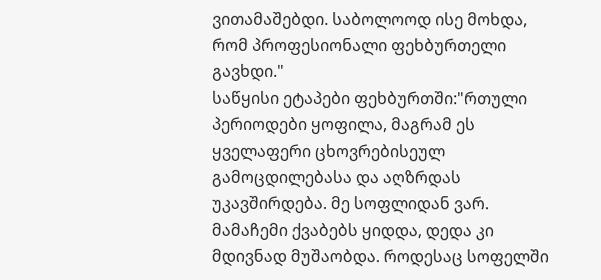ვითამაშებდი. საბოლოოდ ისე მოხდა, რომ პროფესიონალი ფეხბურთელი გავხდი."
საწყისი ეტაპები ფეხბურთში:"რთული პერიოდები ყოფილა, მაგრამ ეს ყველაფერი ცხოვრებისეულ გამოცდილებასა და აღზრდას უკავშირდება. მე სოფლიდან ვარ. მამაჩემი ქვაბებს ყიდდა, დედა კი მდივნად მუშაობდა. როდესაც სოფელში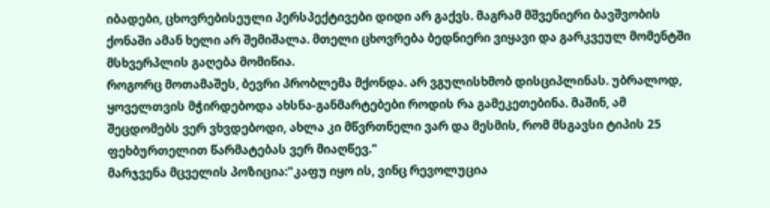იბადები, ცხოვრებისეული პერსპექტივები დიდი არ გაქვს. მაგრამ მშვენიერი ბავშვობის ქონაში ამან ხელი არ შემიშალა. მთელი ცხოვრება ბედნიერი ვიყავი და გარკვეულ მომენტში მსხვერპლის გაღება მომიწია.
როგორც მოთამაშეს, ბევრი პრობლემა მქონდა. არ ვგულისხმობ დისციპლინას. უბრალოდ, ყოველთვის მჭირდებოდა ახსნა-განმარტებები როდის რა გამეკეთებინა. მაშინ, ამ შეცდომებს ვერ ვხვდებოდი, ახლა კი მწვრთნელი ვარ და მესმის, რომ მსგავსი ტიპის 25 ფეხბურთელით წარმატებას ვერ მიაღწევ."
მარჯვენა მცველის პოზიცია:"კაფუ იყო ის, ვინც რევოლუცია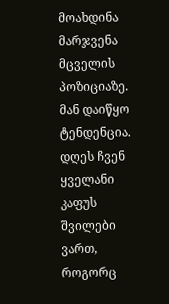მოახდინა მარჯვენა მცველის პოზიციაზე. მან დაიწყო ტენდენცია. დღეს ჩვენ ყველანი კაფუს შვილები ვართ, როგორც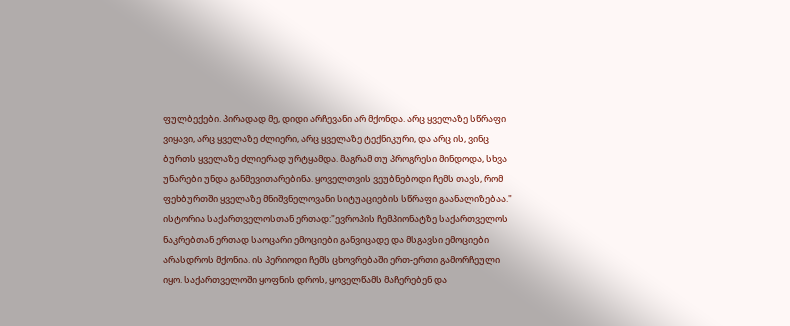ფულბექები. პირადად მე, დიდი არჩევანი არ მქონდა. არც ყველაზე სწრაფი ვიყავი, არც ყველაზე ძლიერი, არც ყველაზე ტექნიკური, და არც ის, ვინც ბურთს ყველაზე ძლიერად ურტყამდა. მაგრამ თუ პროგრესი მინდოდა, სხვა უნარები უნდა განმევითარებინა. ყოველთვის ვეუბნებოდი ჩემს თავს, რომ ფეხბურთში ყველაზე მნიშვნელოვანი სიტუაციების სწრაფი გაანალიზებაა."
ისტორია საქართველოსთან ერთად:"ევროპის ჩემპიონატზე საქართველოს ნაკრებთან ერთად საოცარი ემოციები განვიცადე და მსგავსი ემოციები არასდროს მქონია. ის პერიოდი ჩემს ცხოვრებაში ერთ-ერთი გამორჩეული იყო. საქართველოში ყოფნის დროს, ყოველწამს მაჩერებენ და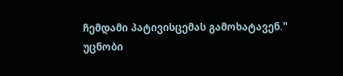ჩემდამი პატივისცემას გამოხატავენ."
უცნობი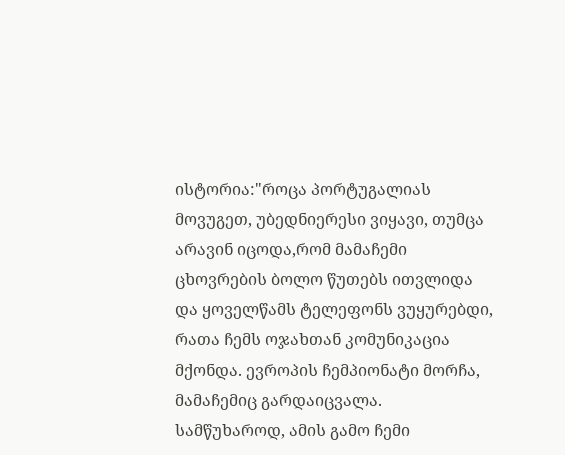ისტორია:"როცა პორტუგალიას მოვუგეთ, უბედნიერესი ვიყავი, თუმცა არავინ იცოდა,რომ მამაჩემი ცხოვრების ბოლო წუთებს ითვლიდა და ყოველწამს ტელეფონს ვუყურებდი, რათა ჩემს ოჯახთან კომუნიკაცია მქონდა. ევროპის ჩემპიონატი მორჩა, მამაჩემიც გარდაიცვალა. სამწუხაროდ, ამის გამო ჩემი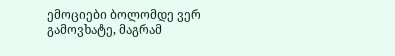ემოციები ბოლომდე ვერ გამოვხატე, მაგრამ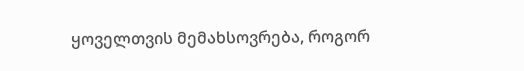ყოველთვის მემახსოვრება, როგორ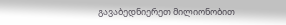გავაბედნიერეთ მილიონობით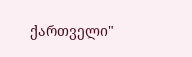ქართველი"